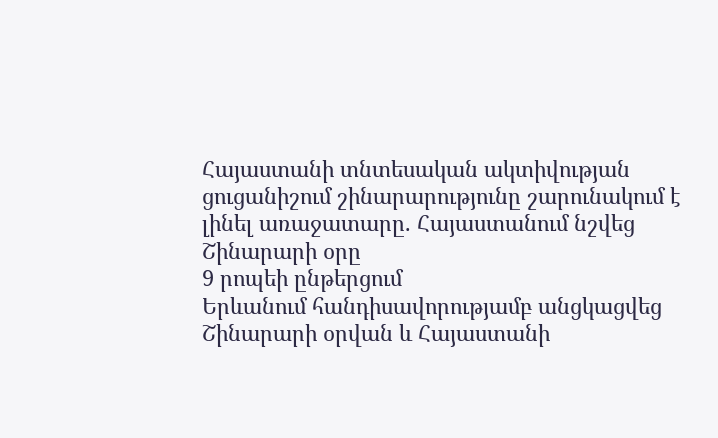Հայաստանի տնտեսական ակտիվության ցուցանիշում շինարարությունը շարունակում է լինել առաջատարը. Հայաստանում նշվեց Շինարարի օրը
9 րոպեի ընթերցում
Երևանում հանդիսավորությամբ անցկացվեց Շինարարի օրվան և Հայաստանի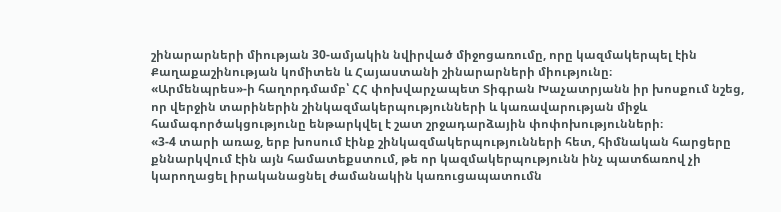շինարարների միության 30-ամյակին նվիրված միջոցառումը, որը կազմակերպել էին Քաղաքաշինության կոմիտեն և Հայաստանի շինարարների միությունը։
«Արմենպրես»-ի հաղորդմամբ՝ ՀՀ փոխվարչապետ Տիգրան Խաչատրյանն իր խոսքում նշեց, որ վերջին տարիներին շինկազմակերպությունների և կառավարության միջև համագործակցությունը ենթարկվել է շատ շրջադարձային փոփոխությունների։
«3-4 տարի առաջ, երբ խոսում էինք շինկազմակերպությունների հետ, հիմնական հարցերը քննարկվում էին այն համատեքստում, թե որ կազմակերպությունն ինչ պատճառով չի կարողացել իրականացնել ժամանակին կառուցապատումն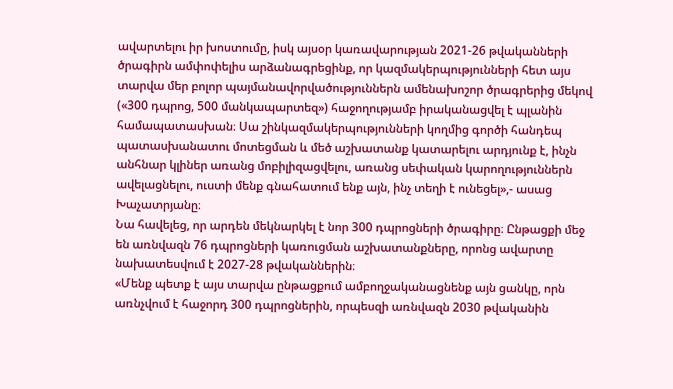ավարտելու իր խոստումը, իսկ այսօր կառավարության 2021-26 թվականների ծրագիրն ամփոփելիս արձանագրեցինք, որ կազմակերպությունների հետ այս տարվա մեր բոլոր պայմանավորվածություններն ամենախոշոր ծրագրերից մեկով («300 դպրոց, 500 մանկապարտեզ») հաջողությամբ իրականացվել է պլանին համապատասխան։ Սա շինկազմակերպությունների կողմից գործի հանդեպ պատասխանատու մոտեցման և մեծ աշխատանք կատարելու արդյունք է, ինչն անհնար կլիներ առանց մոբիլիզացվելու, առանց սեփական կարողություններն ավելացնելու, ուստի մենք գնահատում ենք այն, ինչ տեղի է ունեցել»,- ասաց Խաչատրյանը։
Նա հավելեց, որ արդեն մեկնարկել է նոր 300 դպրոցների ծրագիրը։ Ընթացքի մեջ են առնվազն 76 դպրոցների կառուցման աշխատանքները, որոնց ավարտը նախատեսվում է 2027-28 թվականներին։
«Մենք պետք է այս տարվա ընթացքում ամբողջականացնենք այն ցանկը, որն առնչվում է հաջորդ 300 դպրոցներին, որպեսզի առնվազն 2030 թվականին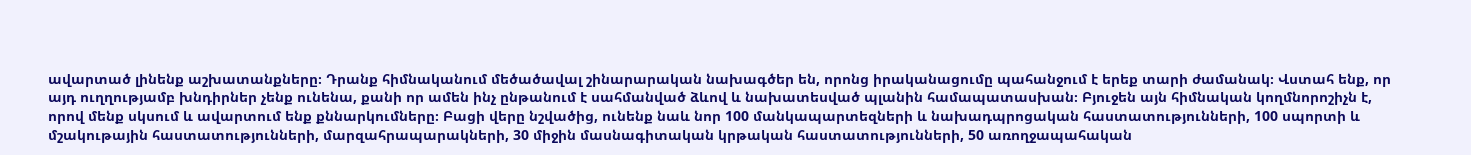ավարտած լինենք աշխատանքները։ Դրանք հիմնականում մեծածավալ շինարարական նախագծեր են, որոնց իրականացումը պահանջում է երեք տարի ժամանակ։ Վստահ ենք, որ այդ ուղղությամբ խնդիրներ չենք ունենա, քանի որ ամեն ինչ ընթանում է սահմանված ձևով և նախատեսված պլանին համապատասխան։ Բյուջեն այն հիմնական կողմնորոշիչն է, որով մենք սկսում և ավարտում ենք քննարկումները։ Բացի վերը նշվածից, ունենք նաև նոր 100 մանկապարտեզների և նախադպրոցական հաստատությունների, 100 սպորտի և մշակութային հաստատությունների, մարզահրապարակների, 30 միջին մասնագիտական կրթական հաստատությունների, 50 առողջապահական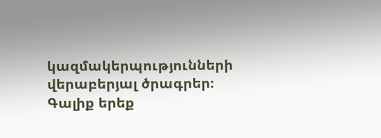կազմակերպությունների վերաբերյալ ծրագրեր։ Գալիք երեք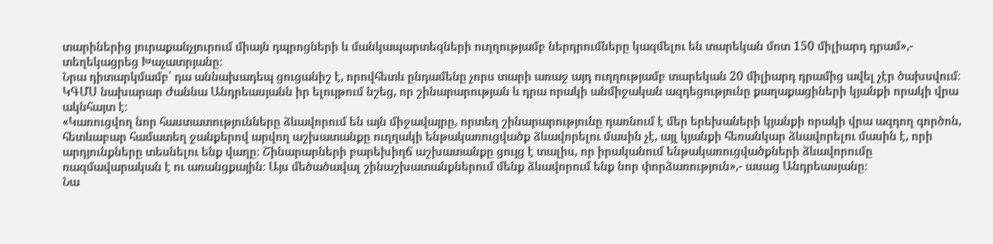տարիներից յուրաքանչյուրում միայն դպրոցների և մանկապարտեզների ուղղությամբ ներդրումները կազմելու են տարեկան մոտ 150 միլիարդ դրամ»,- տեղեկացրեց Խաչատրյանը։
Նրա դիտարկմամբ՝ դա աննախադեպ ցուցանիշ է, որովհետև ընդամենը չորս տարի առաջ այդ ուղղությամբ տարեկան 20 միլիարդ դրամից ավել չէր ծախսվում։
ԿԳՄՍ նախարար Ժաննա Անդրեասյանն իր ելույթում նշեց, որ շինարարության և դրա որակի անմիջական ազդեցությունը քաղաքացիների կյանքի որակի վրա ակնհայտ է։
«Կառուցվող նոր հաստատությունները ձևավորում են այն միջավայրը, որտեղ շինարարությունը դառնում է մեր երեխաների կյանքի որակի վրա ազդող գործոն, հետևաբար համատեղ ջանքերով արվող աշխատանքը ուղղակի ենթակառուցվածք ձևավորելու մասին չէ, այլ կյանքի հեռանկար ձևավորելու մասին է, որի արդյունքները տեսնելու ենք վաղը։ Շինարարների բարեխիղճ աշխատանքը ցույց է տալիս, որ իրականում ենթակառուցվածքների ձևավորումը ռազմավարական է ու առանցքային։ Այս մեծածավալ շինաշխատանքներում մենք ձևավորում ենք նոր փորձառություն»,- ասաց Անդրեասյանը։
Նա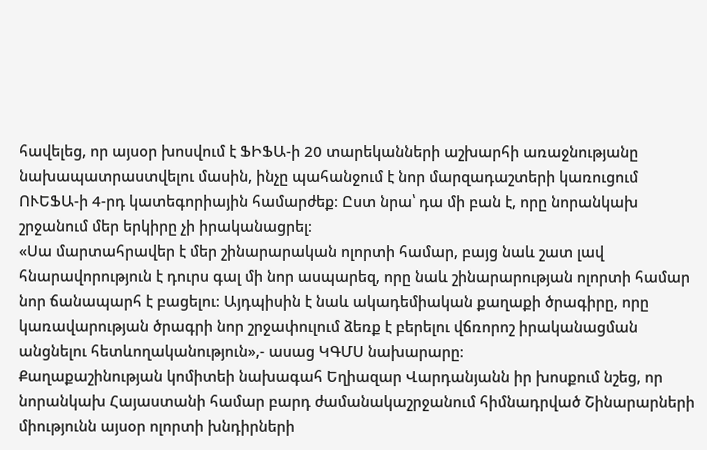հավելեց, որ այսօր խոսվում է ՖԻՖԱ-ի 20 տարեկանների աշխարհի առաջնությանը նախապատրաստվելու մասին, ինչը պահանջում է նոր մարզադաշտերի կառուցում ՈՒԵՖԱ-ի 4-րդ կատեգորիային համարժեք։ Ըստ նրա՝ դա մի բան է, որը նորանկախ շրջանում մեր երկիրը չի իրականացրել։
«Սա մարտահրավեր է մեր շինարարական ոլորտի համար, բայց նաև շատ լավ հնարավորություն է դուրս գալ մի նոր ասպարեզ, որը նաև շինարարության ոլորտի համար նոր ճանապարհ է բացելու։ Այդպիսին է նաև ակադեմիական քաղաքի ծրագիրը, որը կառավարության ծրագրի նոր շրջափուլում ձեռք է բերելու վճռորոշ իրականացման անցնելու հետևողականություն»,- ասաց ԿԳՄՍ նախարարը։
Քաղաքաշինության կոմիտեի նախագահ Եղիազար Վարդանյանն իր խոսքում նշեց, որ նորանկախ Հայաստանի համար բարդ ժամանակաշրջանում հիմնադրված Շինարարների միությունն այսօր ոլորտի խնդիրների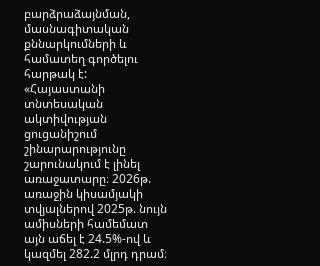բարձրաձայնման, մասնագիտական քննարկումների և համատեղ գործելու հարթակ է:
«Հայաստանի տնտեսական ակտիվության ցուցանիշում շինարարությունը շարունակում է լինել առաջատարը։ 2026թ. առաջին կիսամյակի տվյալներով 2025թ. նույն ամիսների համեմատ այն աճել է 24.5%-ով և կազմել 282.2 մլրդ դրամ։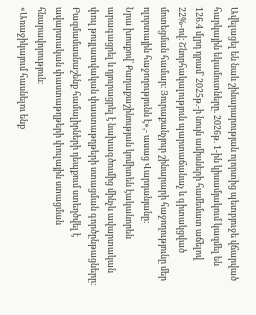Ավելացել են նաև շինարարության ոլորտից պետբյուջե վճարված հարկային եկամուտները. 2026թ. 1-ին կիսամյակում կազմել են 126.4 մլրդ դրամ` 2025թ.-ի նույն ամիսների համեմատ աճելով 22%-ով։ Շնորհակալություն պարտաճանաչ և գիտակցված մոտեցման համար։ Յուրաքանչյուր շինարարի հաջողությունը մեր ոլորտային հաջողությունն է»,- ասաց Վարդանյանը։
Նրա խոսքով՝ Քաղաքաշինության կոմիտեն էականորեն արագացրել և դյուրացրել է նախագծումից մինչև ավարտական փուլ թույլատվական փաստաթղթերի ստացման գործընթացները։ Բազմամասնաշենք համալիրների դեպքում ստեղծվել է ավարտական փաստաթղթերի փուլային ստացման հնարավորություն։
«Առաջիկայում հասնելու ենք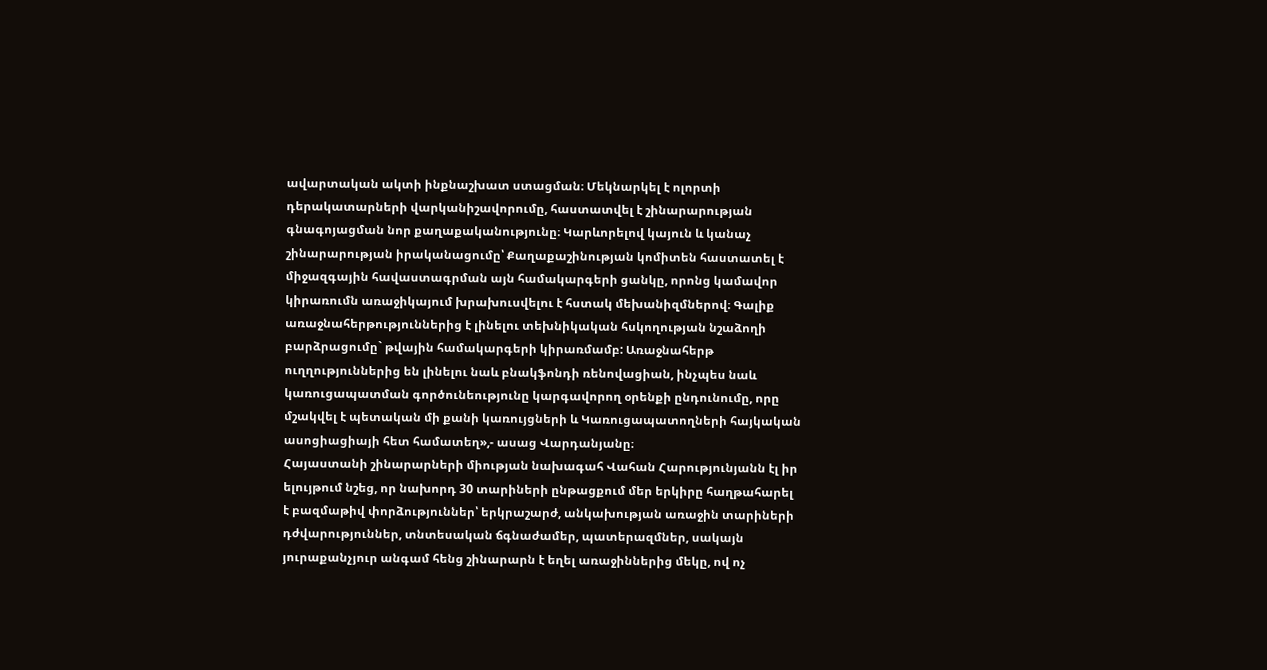ավարտական ակտի ինքնաշխատ ստացման։ Մեկնարկել է ոլորտի դերակատարների վարկանիշավորումը, հաստատվել է շինարարության գնագոյացման նոր քաղաքականությունը։ Կարևորելով կայուն և կանաչ շինարարության իրականացումը՝ Քաղաքաշինության կոմիտեն հաստատել է միջազգային հավաստագրման այն համակարգերի ցանկը, որոնց կամավոր կիրառումն առաջիկայում խրախուսվելու է հստակ մեխանիզմներով։ Գալիք առաջնահերթություններից է լինելու տեխնիկական հսկողության նշաձողի բարձրացումը` թվային համակարգերի կիրառմամբ: Առաջնահերթ ուղղություններից են լինելու նաև բնակֆոնդի ռենովացիան, ինչպես նաև կառուցապատման գործունեությունը կարգավորող օրենքի ընդունումը, որը մշակվել է պետական մի քանի կառույցների և Կառուցապատողների հայկական ասոցիացիայի հետ համատեղ»,- ասաց Վարդանյանը։
Հայաստանի շինարարների միության նախագահ Վահան Հարությունյանն էլ իր ելույթում նշեց, որ նախորդ 30 տարիների ընթացքում մեր երկիրը հաղթահարել է բազմաթիվ փորձություններ՝ երկրաշարժ, անկախության առաջին տարիների դժվարություններ, տնտեսական ճգնաժամեր, պատերազմներ, սակայն յուրաքանչյուր անգամ հենց շինարարն է եղել առաջիններից մեկը, ով ոչ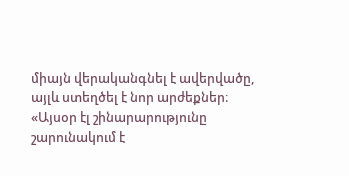միայն վերականգնել է ավերվածը, այլև ստեղծել է նոր արժեքներ։
«Այսօր էլ շինարարությունը շարունակում է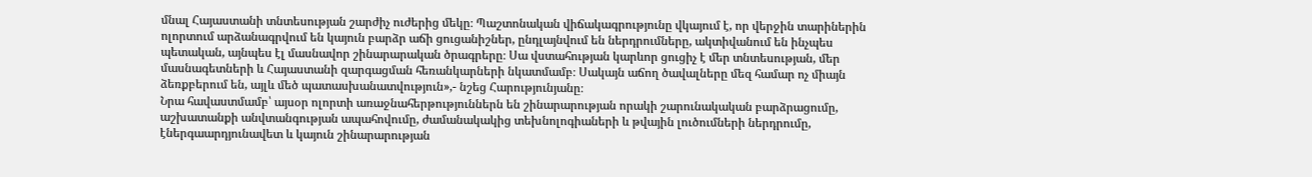մնալ Հայաստանի տնտեսության շարժիչ ուժերից մեկը։ Պաշտոնական վիճակագրությունը վկայում է, որ վերջին տարիներին ոլորտում արձանագրվում են կայուն բարձր աճի ցուցանիշներ, ընդլայնվում են ներդրումները, ակտիվանում են ինչպես պետական, այնպես էլ մասնավոր շինարարական ծրագրերը։ Սա վստահության կարևոր ցուցիչ է մեր տնտեսության, մեր մասնագետների և Հայաստանի զարգացման հեռանկարների նկատմամբ։ Սակայն աճող ծավալները մեզ համար ոչ միայն ձեռքբերում են, այլև մեծ պատասխանատվություն»,- նշեց Հարությունյանը։
Նրա հավաստմամբ՝ այսօր ոլորտի առաջնահերթություններն են շինարարության որակի շարունակական բարձրացումը, աշխատանքի անվտանգության ապահովումը, ժամանակակից տեխնոլոգիաների և թվային լուծումների ներդրումը, էներգաարդյունավետ և կայուն շինարարության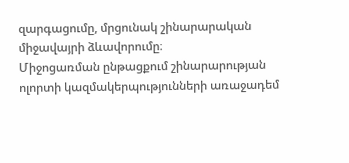զարգացումը, մրցունակ շինարարական միջավայրի ձևավորումը։
Միջոցառման ընթացքում շինարարության ոլորտի կազմակերպությունների առաջադեմ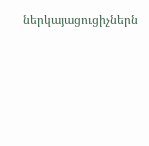ներկայացուցիչներն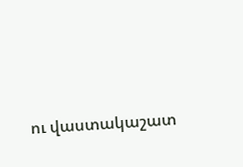ու վաստակաշատ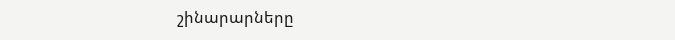շինարարները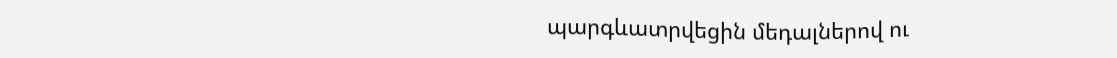պարգևատրվեցին մեդալներով ու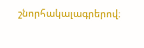շնորհակալագրերով։